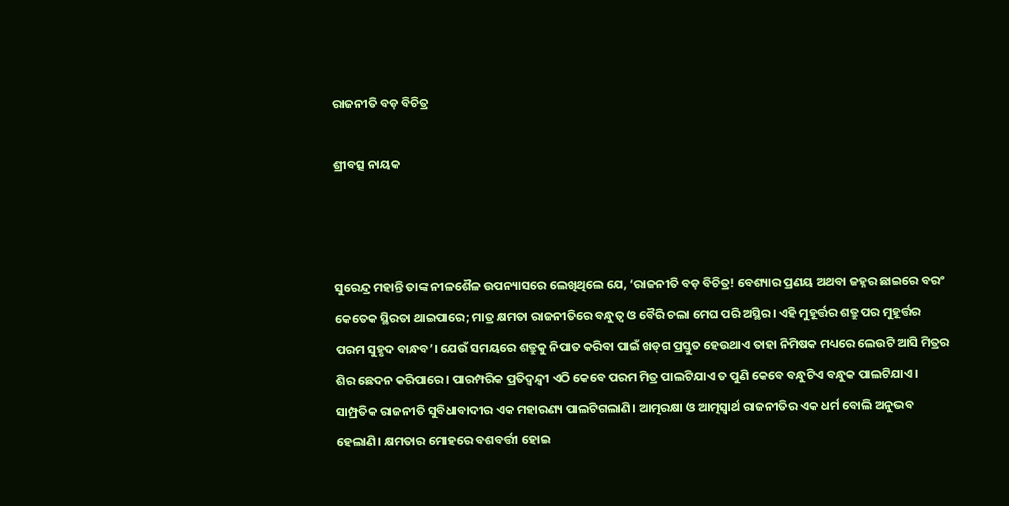ରାଜନୀତି ବଡ଼ ବିଚିତ୍ର

ଶ୍ରୀବତ୍ସ ନାୟକ



ସୁରେନ୍ଦ୍ର ମହାନ୍ତି ତାଙ୍କ ନୀଳଶୈଳ ଉପନ୍ୟାସରେ ଲେଖିଥିଲେ ଯେ, ‘ରାଜନୀତି ବଡ଼ ବିଚିତ୍ର! ବେଶ୍ୟାର ପ୍ରଣୟ ଅଥବା ଜହ୍ନର ଛାଇରେ ବରଂ କେତେକ ସ୍ଥିରତା ଥାଇପାରେ; ମାତ୍ର କ୍ଷମତା ରାଜନୀତିରେ ବନ୍ଧୁତ୍ୱ ଓ ବୈରି ଚଲା ମେଘ ପରି ଅସ୍ଥିର। ଏହି ମୁହୂର୍ତ୍ତର ଶତ୍ରୁ ପର ମୁହୂର୍ତ୍ତର ପରମ ସୁହୃଦ ବାନ୍ଧବ’। ଯେଉଁ ସମୟରେ ଶତ୍ରୁକୁ ନିପାତ କରିବା ପାଇଁ ଖଡ୍‌ଗ ପ୍ରସ୍ତୁତ ହେଉଥାଏ ତାହା ନିମିଷକ ମଧ୍ୟରେ ଲେଉଟି ଆସି ମିତ୍ରର ଶିର ଛେଦନ କରିପାରେ। ପାରମ୍ପରିକ ପ୍ରତିଦ୍ବନ୍ଦ୍ୱୀ ଏଠି କେବେ ପରମ ମିତ୍ର ପାଲଟିଯାଏ ତ ପୁଣି କେବେ ବନ୍ଧୁଟିଏ ବନ୍ଧୁକ ପାଲଟିଯାଏ। ସାମ୍ପ୍ରତିକ ରାଜନୀତି ସୁବିଧାବାଦୀର ଏକ ମହାରଣ୍ୟ ପାଲଟିଗଲାଣି। ଆତ୍ମରକ୍ଷା ଓ ଆତ୍ମସ୍ବାର୍ଥ ରାଜନୀତିର ଏକ ଧର୍ମ ବୋଲି ଅନୁଭବ ହେଲାଣି। କ୍ଷମତାର ମୋହରେ ବଶବର୍ତ୍ତୀ ହୋଇ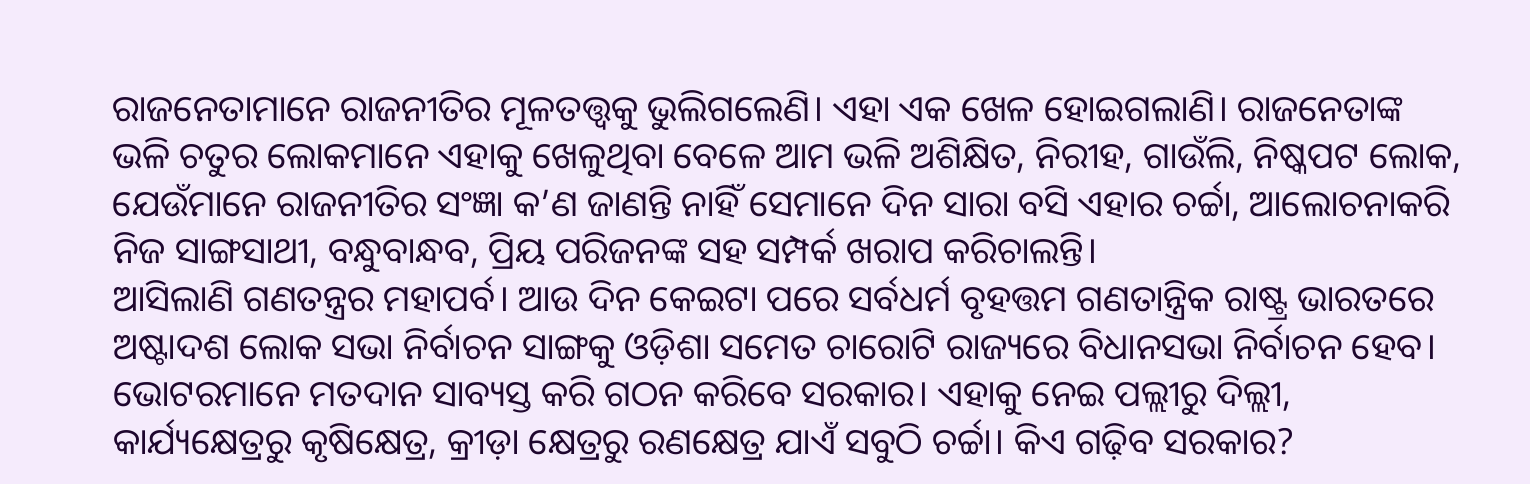ରାଜନେତାମାନେ ରାଜନୀତିର ମୂଳତତ୍ତ୍ୱକୁ ଭୁଲିଗଲେଣି। ଏହା ଏକ ଖେଳ ହୋଇଗଲାଣି। ରାଜନେତାଙ୍କ ଭଳି ଚତୁର ଲୋକମାନେ ଏହାକୁ ଖେଳୁଥିବା ବେଳେ ଆମ ଭଳି ଅଶିକ୍ଷିତ, ନିରୀହ, ଗାଉଁଲି, ନିଷ୍କପଟ ଲୋକ, ଯେଉଁମାନେ ରାଜନୀତିର ସଂଜ୍ଞା କ’ଣ ଜାଣନ୍ତି ନାହିଁ ସେମାନେ ଦିନ ସାରା ବସି ଏହାର ଚର୍ଚ୍ଚା, ଆଲୋଚନାକରି ନିଜ ସାଙ୍ଗସାଥୀ, ବନ୍ଧୁବାନ୍ଧବ, ପ୍ରିୟ ପରିଜନଙ୍କ ସହ ସମ୍ପର୍କ ଖରାପ କରିଚାଲନ୍ତି।
ଆସିଲାଣି ଗଣତନ୍ତ୍ରର ମହାପର୍ବ। ଆଉ ଦିନ କେଇଟା ପରେ ସର୍ବଧର୍ମ ବୃହତ୍ତମ ଗଣତାନ୍ତ୍ରିକ ରାଷ୍ଟ୍ର ଭାରତରେ ଅଷ୍ଟାଦଶ ଲୋକ ସଭା ନିର୍ବାଚନ ସାଙ୍ଗକୁ ଓଡ଼ିଶା ସମେତ ଚାରୋଟି ରାଜ୍ୟରେ ବିଧାନସଭା ନିର୍ବାଚନ ହେବ। ଭୋଟରମାନେ ମତଦାନ ସାବ୍ୟସ୍ତ କରି ଗଠନ କରିବେ ସରକାର। ଏହାକୁ ନେଇ ପଲ୍ଲୀରୁ ଦିଲ୍ଲୀ, କାର୍ଯ୍ୟକ୍ଷେତ୍ରରୁ କୃଷିକ୍ଷେତ୍ର, କ୍ରୀଡ଼ା କ୍ଷେତ୍ରରୁ ରଣକ୍ଷେତ୍ର ଯାଏଁ ସବୁଠି ଚର୍ଚ୍ଚା। କିଏ ଗଢ଼ିବ ସରକାର?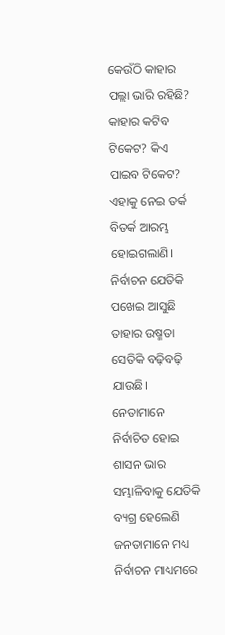କେଉଁଠି କାହାର ପଲ୍ଲା ଭାରି ରହିଛି? କାହାର କଟିବ ଟିକେଟ? କିଏ ପାଇବ ଟିକେଟ? ଏହାକୁ ନେଇ ତର୍କ ବିତର୍କ ଆରମ୍ଭ ହୋଇଗଲାଣି। ନିର୍ବାଚନ ଯେତିକି ପଖେଇ ଆସୁଛି ତାହାର ଉଷ୍ମତା ସେତିକି ବଢ଼ିବଢ଼ି ଯାଉଛି। ନେତାମାନେ ନିର୍ବାଚିତ ହୋଇ ଶାସନ ଭାର ସମ୍ଭାଳିବାକୁ ଯେତିକି ବ୍ୟଗ୍ର ହେଲେଣି ଜନତାମାନେ ମଧ୍ୟ ନିର୍ବାଚନ ମାଧ୍ୟମରେ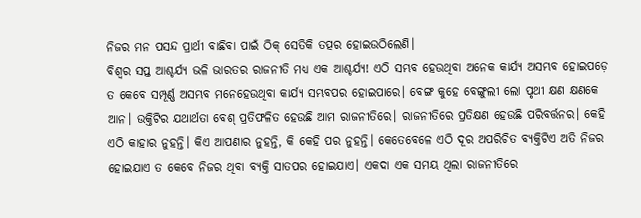ନିଜର ମନ ପସନ୍ଦ ପ୍ରାର୍ଥୀ ବାଛିବା ପାଇଁ ଠିକ୍‌ ସେତିକି ତତ୍ପର ହୋଇଉଠିଲେଣି।
ବିଶ୍ବର ସପ୍ତ ଆଶ୍ଚର୍ଯ୍ୟ ଭଳି ଭାରତର ରାଜନୀତି ମଧ୍ୟ ଏକ ଆଶ୍ଚର୍ଯ୍ୟ! ଏଠି ସମ୍ଭବ ହେଉଥିବା ଅନେକ କାର୍ଯ୍ୟ ଅସମ୍ଭବ ହୋଇପଡ଼େ ତ କେବେ ସମ୍ପୂର୍ଣ୍ଣ ଅସମ୍ଭବ ମନେହେଉଥିବା କାର୍ଯ୍ୟ ସମ୍ଭବପର ହୋଇପାରେ। ବେଙ୍ଗ କୁହେ ବେଙ୍ଗୁଲୀ ଲୋ ପୃଥୀ କ୍ଷଣ କ୍ଷଣକେ ଆନ। ଉକ୍ତିଟିର ଯଥାର୍ଥତା ବେଶ୍‌ ପ୍ରତିଫଳିତ ହେଉଛି ଆମ ରାଜନୀତିରେ। ରାଜନୀତିରେ ପ୍ରତିକ୍ଷଣ ହେଉଛି ପରିବର୍ତ୍ତନର। କେହି ଏଠି କାହାର ନୁହନ୍ତି। କିଏ ଆପଣାର ନୁହନ୍ତି, କି କେହି ପର ନୁହନ୍ତି। କେତେବେଳେ ଏଠି ଦୂର ଅପରିଚିତ ବ୍ୟକ୍ତିଟିଏ ଅତି ନିଜର ହୋଇଯାଏ ତ କେବେ ନିଜର ଥିବା ବ୍ୟକ୍ତି ସାତପର ହୋଇଯାଏ। ଏକଦା ଏକ ସମୟ ଥିଲା ରାଜନୀତିରେ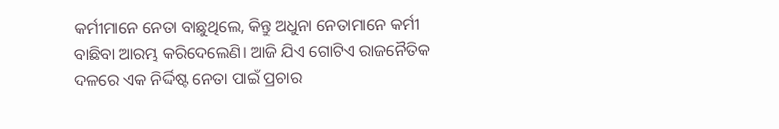କର୍ମୀମାନେ ନେତା ବାଛୁଥିଲେ, କିନ୍ତୁ ଅଧୁନା ନେତାମାନେ କର୍ମୀ ବାଛିବା ଆରମ୍ଭ କରିଦେଲେଣି। ଆଜି ଯିଏ ଗୋଟିଏ ରାଜନୈତିକ ଦଳରେ ଏକ ନିର୍ଦ୍ଦିଷ୍ଟ ନେତା ପାଇଁ ପ୍ରଚାର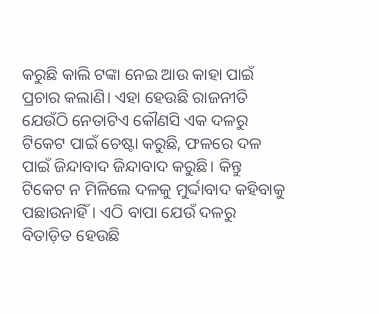କରୁଛି କାଲି ଟଙ୍କା ନେଇ ଆଉ କାହା ପାଇଁ ପ୍ରଚାର କଲାଣି। ଏହା ହେଉଛି ରାଜନୀତି ଯେଉଁଠି ନେତାଟିଏ କୌଣସି ଏକ ଦଳରୁ ଟିକେଟ ପାଇଁ ଚେଷ୍ଟା କରୁଛି, ଫଳରେ ଦଳ ପାଇଁ ଜିନ୍ଦାବାଦ ଜିନ୍ଦାବାଦ କରୁଛି। କିନ୍ତୁ ଟିକେଟ ନ ମିଳିଲେ ଦଳକୁ ମୁର୍ଦ୍ଦାବାଦ କହିବାକୁ ପଛାଉନାହିଁ। ଏଠି ବାପା ଯେଉଁ ଦଳରୁ ବିତାଡ଼ିତ ହେଉଛି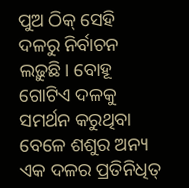ପୁଅ ଠିକ୍‌ ସେହି ଦଳରୁ ନିର୍ବାଚନ ଲଢ଼ୁଛି। ବୋହୂ ଗୋଟିଏ ଦଳକୁ ସମର୍ଥନ କରୁଥିବା ବେଳେ ଶଶୁର ଅନ୍ୟ ଏକ ଦଳର ପ୍ରତିନିଧିତ୍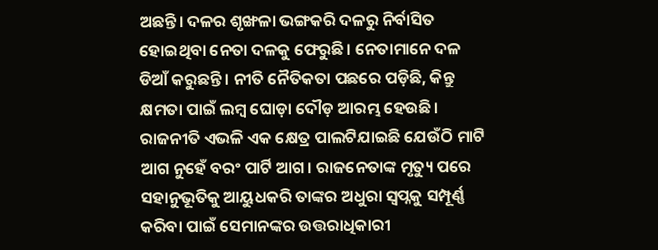ଅଛନ୍ତି। ଦଳର ଶୃଙ୍ଖଳା ଭଙ୍ଗକରି ଦଳରୁ ନିର୍ବାସିତ ହୋଇଥିବା ନେତା ଦଳକୁ ଫେରୁଛି। ନେତାମାନେ ଦଳ ଡିଆଁ କରୁଛନ୍ତି। ନୀତି ନୈତିକତା ପଛରେ ପଡ଼ିଛି, କିନ୍ତୁ କ୍ଷମତା ପାଇଁ ଲମ୍ବ ଘୋଡ଼ା ଦୌଡ଼ ଆରମ୍ଭ ହେଉଛି।
ରାଜନୀତି ଏଭଳି ଏକ କ୍ଷେତ୍ର ପାଲଟିଯାଇଛି ଯେଉଁଠି ମାଟି ଆଗ ନୁହେଁ ବରଂ ପାର୍ଟି ଆଗ। ରାଜନେତାଙ୍କ ମୃତ୍ୟୁ ପରେ ସହାନୁଭୂତିକୁ ଆୟୁଧକରି ତାଙ୍କର ଅଧୁରା ସ୍ବପ୍ନକୁ ସମ୍ପୂର୍ଣ୍ଣ କରିବା ପାଇଁ ସେମାନଙ୍କର ଉତ୍ତରାଧିକାରୀ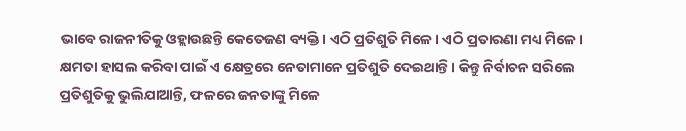ଭାବେ ରାଜନୀତିକୁ ଓହ୍ଲାଉଛନ୍ତି କେତେଜଣ ବ୍ୟକ୍ତି। ଏଠି ପ୍ରତିଶୁତି ମିଳେ। ଏଠି ପ୍ରତାରଣା ମଧ୍ୟ ମିଳେ। କ୍ଷମତା ହାସଲ କରିବା ପାଇଁ ଏ କ୍ଷେତ୍ରରେ ନେତାମାନେ ପ୍ରତିଶୁତି ଦେଇଥାନ୍ତି। କିନ୍ତୁ ନିର୍ବାଚନ ସରିଲେ ପ୍ରତିଶୁତିକୁ ଭୁଲିଯାଆନ୍ତି, ଫଳରେ ଜନତାଙ୍କୁ ମିଳେ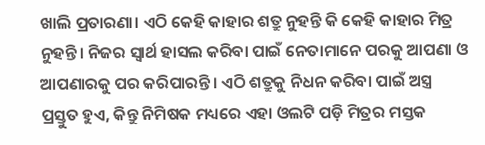ଖାଲି ପ୍ରତାରଣା। ଏଠି କେହି କାହାର ଶତ୍ରୁ ନୁହନ୍ତି କି କେହି କାହାର ମିତ୍ର ନୁହନ୍ତି। ନିଜର ସ୍ବାର୍ଥ ହାସଲ କରିବା ପାଇଁ ନେତାମାନେ ପରକୁ ଆପଣା ଓ ଆପଣାରକୁ ପର କରିପାରନ୍ତି। ଏଠି ଶତ୍ରୁକୁ ନିଧନ କରିବା ପାଇଁ ଅସ୍ତ୍ର ପ୍ରସ୍ତୁତ ହୁଏ, କିନ୍ତୁ ନିମିଷକ ମଧ୍ୟରେ ଏହା ଓଲଟି ପଡ଼ି ମିତ୍ରର ମସ୍ତକ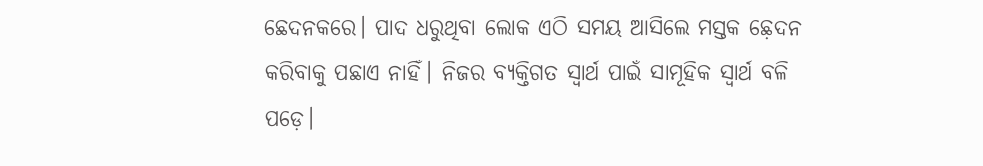ଛେଦନକରେ। ପାଦ ଧରୁଥିବା ଲୋକ ଏଠି ସମୟ ଆସିଲେ ମସ୍ତକ ଛ଼େଦନ କରିବାକୁ ପଛାଏ ନାହିଁ। ନିଜର ବ୍ୟକ୍ତିଗତ ସ୍ବାର୍ଥ ପାଇଁ ସାମୂହିକ ସ୍ବାର୍ଥ ବଳି ପଡ଼େ।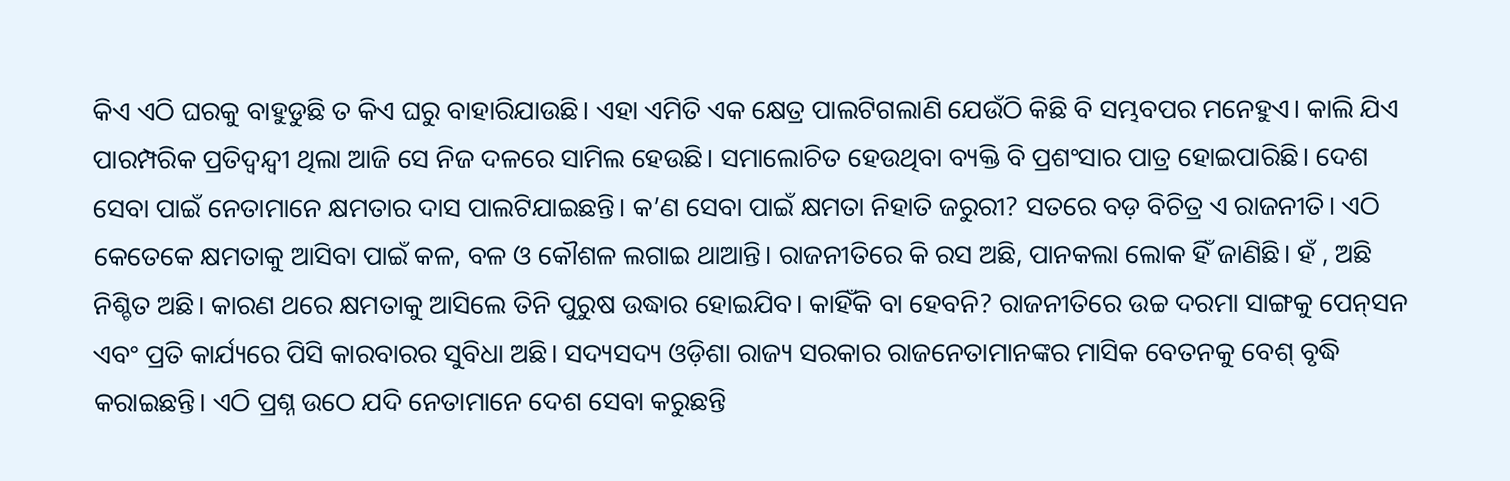କିଏ ଏଠି ଘରକୁ ବାହୁଡୁଛି ତ କିଏ ଘରୁ ବାହାରିଯାଉଛି। ଏହା ଏମିତି ଏକ କ୍ଷେତ୍ର ପାଲଟିଗଲାଣି ଯେଉଁଠି କିଛି ବି ସମ୍ଭବପର ମନେହୁଏ। କାଲି ଯିଏ ପାରମ୍ପରିକ ପ୍ରତିଦ୍ବନ୍ଦ୍ୱୀ ଥିଲା ଆଜି ସେ ନିଜ ଦଳରେ ସାମିଲ ହେଉଛି। ସମାଲୋଚିତ ହେଉଥିବା ବ୍ୟକ୍ତି ବି ପ୍ରଶଂସାର ପାତ୍ର ହୋଇପାରିଛି। ଦେଶ ସେବା ପାଇଁ ନେତାମାନେ କ୍ଷମତାର ଦାସ ପାଲଟିଯାଇଛନ୍ତି। କ’ଣ ସେବା ପାଇଁ କ୍ଷମତା ନିହାତି ଜରୁରୀ? ସତରେ ବଡ଼ ବିଚିତ୍ର ଏ ରାଜନୀତି। ଏଠି କେତେକେ କ୍ଷମତାକୁ ଆସିବା ପାଇଁ କଳ, ବଳ ଓ କୌଶଳ ଲଗାଇ ଥାଆନ୍ତି। ରାଜନୀତିରେ କି ରସ ଅଛି, ପାନକଲା ଲୋକ ହିଁ ଜାଣିଛି। ହଁ , ଅଛି ନିଶ୍ଚିତ ଅଛି। କାରଣ ଥରେ କ୍ଷମତାକୁ ଆସିଲେ ତିନି ପୁରୁଷ ଉଦ୍ଧାର ହୋଇଯିବ। କାହିଁକି ବା ହେବନି? ରାଜନୀତିରେ ଉଚ୍ଚ ଦରମା ସାଙ୍ଗକୁ ପେନ୍‌ସନ ଏବଂ ପ୍ରତି କାର୍ଯ୍ୟରେ ପିସି କାରବାରର ସୁବିଧା ଅଛି। ସଦ୍ୟସଦ୍ୟ ଓଡ଼ିଶା ରାଜ୍ୟ ସରକାର ରାଜନେତାମାନଙ୍କର ମାସିକ ବେତନକୁ ବେଶ୍‌ ବୃଦ୍ଧି କରାଇଛନ୍ତି। ଏଠି ପ୍ରଶ୍ନ ଉଠେ ଯଦି ନେତାମାନେ ଦେଶ ସେବା କରୁଛନ୍ତି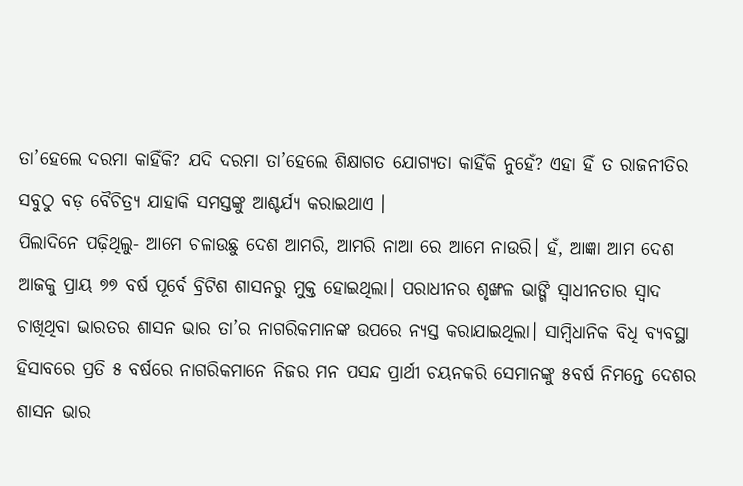ତା’ହେଲେ ଦରମା କାହିଁକି? ଯଦି ଦରମା ତା’ହେଲେ ଶିକ୍ଷାଗତ ଯୋଗ୍ୟତା କାହିଁକି ନୁହେଁ? ଏହା ହିଁ ତ ରାଜନୀତିର ସବୁଠୁ ବଡ଼ ବୈଚିତ୍ର୍ୟ ଯାହାକି ସମସ୍ତଙ୍କୁ ଆଶ୍ଚର୍ଯ୍ୟ କରାଇଥାଏ ।
ପିଲାଦିନେ ପଢ଼ିଥିଲୁ- ଆମେ ଚଳାଉଛୁ ଦେଶ ଆମରି, ଆମରି ନାଆ ରେ ଆମେ ନାଉରି। ହଁ, ଆଜ୍ଞା ଆମ ଦେଶ ଆଜକୁ ପ୍ରାୟ ୭୭ ବର୍ଷ ପୂର୍ବେ ବ୍ରିଟିଶ ଶାସନରୁ ମୁକ୍ତ ହୋଇଥିଲା। ପରାଧୀନର ଶୃଙ୍ଖଳ ଭାଙ୍ଗି ସ୍ବାଧୀନତାର ସ୍ବାଦ ଚାଖିଥିବା ଭାରତର ଶାସନ ଭାର ତା’ର ନାଗରିକମାନଙ୍କ ଉପରେ ନ୍ୟସ୍ତ କରାଯାଇଥିଲା। ସାମ୍ବିଧାନିକ ବିଧି ବ୍ୟବସ୍ଥା ହିସାବରେ ପ୍ରତି ୫ ବର୍ଷରେ ନାଗରିକମାନେ ନିଜର ମନ ପସନ୍ଦ ପ୍ରାର୍ଥୀ ଚୟନକରି ସେମାନଙ୍କୁ ୫ବର୍ଷ ନିମନ୍ତେ ଦେଶର ଶାସନ ଭାର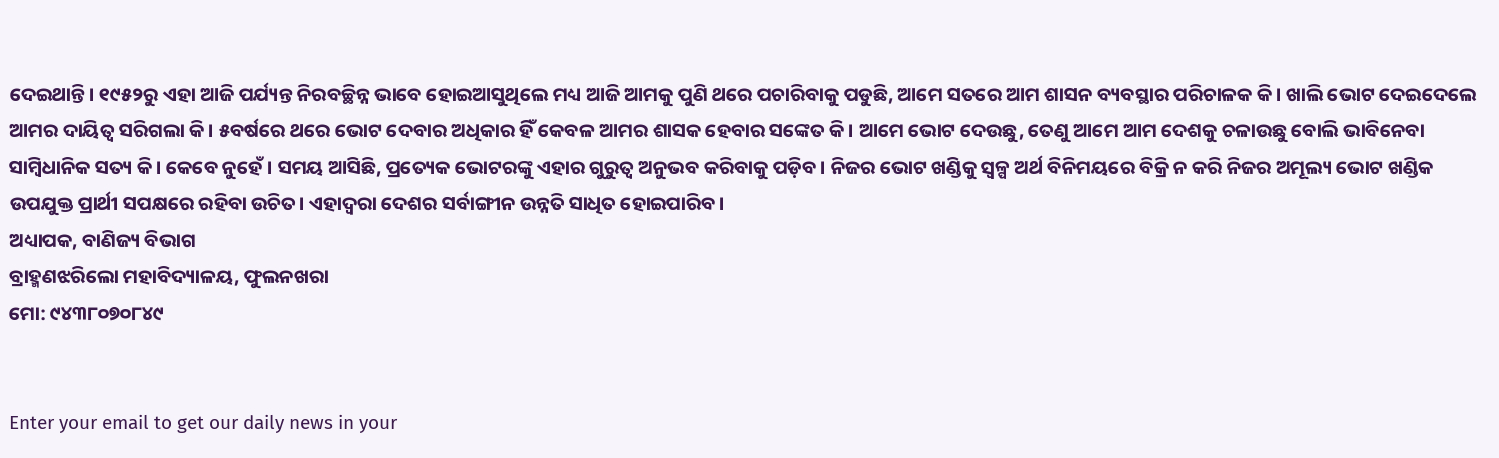ଦେଇଥାନ୍ତି। ୧୯୫୨ରୁ ଏହା ଆଜି ପର୍ଯ୍ୟନ୍ତ ନିରବଚ୍ଛିନ୍ନ ଭାବେ ହୋଇଆସୁଥିଲେ ମଧ୍ୟ ଆଜି ଆମକୁ ପୁଣି ଥରେ ପଚାରିବାକୁ ପଡୁଛି, ଆମେ ସତରେ ଆମ ଶାସନ ବ୍ୟବସ୍ଥାର ପରିଚାଳକ କି। ଖାଲି ଭୋଟ ଦେଇଦେଲେ ଆମର ଦାୟିତ୍ୱ ସରିଗଲା କି। ୫ବର୍ଷରେ ଥରେ ଭୋଟ ଦେବାର ଅଧିକାର ହିଁ କେବଳ ଆମର ଶାସକ ହେବାର ସଙ୍କେତ କି। ଆମେ ଭୋଟ ଦେଉଛୁ, ତେଣୁ ଆମେ ଆମ ଦେଶକୁ ଚଳାଉଛୁ ବୋଲି ଭାବିନେବା ସାମ୍ବିଧାନିକ ସତ୍ୟ କି। କେବେ ନୁହେଁ। ସମୟ ଆସିଛି, ପ୍ରତ୍ୟେକ ଭୋଟରଙ୍କୁ ଏହାର ଗୁରୁତ୍ୱ ଅନୁଭବ କରିବାକୁ ପଡ଼ିବ। ନିଜର ଭୋଟ ଖଣ୍ଡିକୁ ସ୍ବଳ୍ପ ଅର୍ଥ ବିନିମୟରେ ବିକ୍ରି ନ କରି ନିଜର ଅମୂଲ୍ୟ ଭୋଟ ଖଣ୍ଡିକ ଉପଯୁକ୍ତ ପ୍ରାର୍ଥୀ ସପକ୍ଷରେ ରହିବା ଉଚିତ। ଏହାଦ୍ୱରା ଦେଶର ସର୍ବାଙ୍ଗୀନ ଉନ୍ନତି ସାଧିତ ହୋଇପାରିବ।
ଅଧ୍ୟାପକ, ବାଣିଜ୍ୟ ବିଭାଗ
ବ୍ରାହ୍ମଣଝରିଲୋ ମହାବିଦ୍ୟାଳୟ, ଫୁଲନଖରା
ମୋ: ୯୪୩୮୦୭୦୮୪୯


Enter your email to get our daily news in your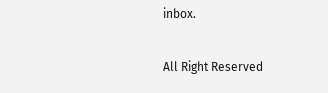inbox.

All Right Reserved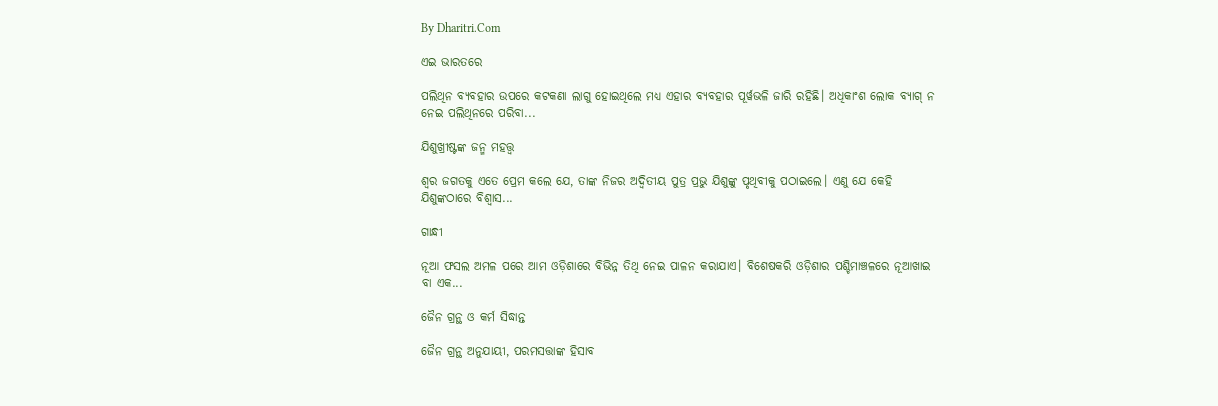By Dharitri.Com

ଏଇ ଭାରତରେ

ପଲିଥିନ ବ୍ୟବହାର ଉପରେ କଟକଣା ଲାଗୁ ହୋଇଥିଲେ ମଧ୍ୟ ଏହାର ବ୍ୟବହାର ପୂର୍ୱଭଳି ଜାରି ରହିଛି। ଅଧିକାଂଶ ଲୋକ ବ୍ୟାଗ୍‌ ନ ନେଇ ପଲିଥିନରେ ପରିବା...

ଯିଶୁଖ୍ରୀଷ୍ଟଙ୍କ ଜନ୍ମ ମହତ୍ତ୍ୱ

ଶ୍ୱର ଜଗତକୁ ଏତେ ପ୍ରେମ କଲେ ଯେ, ତାଙ୍କ ନିଜର ଅଦ୍ୱିତୀୟ ପୁତ୍ର ପ୍ରଭୁ ଯିଶୁଙ୍କୁ ପୃଥିବୀକୁ ପଠାଇଲେ। ଏଣୁ ଯେ କେହି ଯିଶୁଙ୍କଠାରେ ବିଶ୍ୱାସ...

ଗାନ୍ଧୀ

ନୂଆ ଫସଲ ଅମଳ ପରେ ଆମ ଓଡ଼ିଶାରେ ବିଭିନ୍ନ ତିଥି ନେଇ ପାଳନ କରାଯାଏ। ବିଶେଷକରି ଓଡ଼ିଶାର ପଶ୍ଚିମାଞ୍ଚଳରେ ନୂଆଖାଇ ବା ଏକ...

ଜୈନ ଗ୍ରନ୍ଥ ଓ କର୍ମ ସିଦ୍ଧାନ୍ତ

ଜୈନ ଗ୍ରନ୍ଥ ଅନୁଯାୟୀ, ପରମସତ୍ତାଙ୍କ ହିସାବ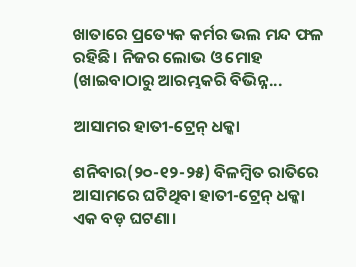ଖାତାରେ ପ୍ରତ୍ୟେକ କର୍ମର ଭଲ ମନ୍ଦ ଫଳ ରହିଛି। ନିଜର ଲୋଭ ଓ ମୋହ (ଖାଇବାଠାରୁ ଆରମ୍ଭକରି ବିଭିନ୍ନ...

ଆସାମର ହାତୀ-ଟ୍ରେନ୍‌ ଧକ୍କା

ଶନିବାର(୨୦-୧୨-୨୫) ବିଳମ୍ବିତ ରାତିରେ ଆସାମରେ ଘଟିଥିବା ହାତୀ-ଟ୍ରେନ୍‌ ଧକ୍କା ଏକ ବଡ଼ ଘଟଣା।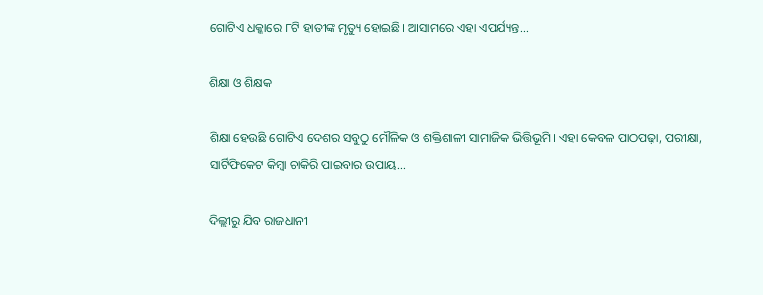ଗୋଟିଏ ଧକ୍କାରେ ୮ଟି ହାତୀଙ୍କ ମୃତ୍ୟୁ ହୋଇଛି। ଆସାମରେ ଏହା ଏପର୍ଯ୍ୟନ୍ତ...

ଶିକ୍ଷା ଓ ଶିକ୍ଷକ

ଶିକ୍ଷା ହେଉଛି ଗୋଟିଏ ଦେଶର ସବୁଠୁ ମୌଳିକ ଓ ଶକ୍ତିଶାଳୀ ସାମାଜିକ ଭିତ୍ତିଭୂମି। ଏହା କେବଳ ପାଠପଢ଼ା, ପରୀକ୍ଷା, ସାର୍ଟିଫିକେଟ କିମ୍ବା ଚାକିରି ପାଇବାର ଉପାୟ...

ଦିଲ୍ଲୀରୁ ଯିବ ରାଜଧାନୀ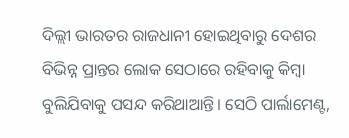ଦିଲ୍ଲୀ ଭାରତର ରାଜଧାନୀ ହୋଇଥିବାରୁ ଦେଶର ବିଭିନ୍ନ ପ୍ରାନ୍ତର ଲୋକ ସେଠାରେ ରହିବାକୁ କିମ୍ବା ବୁଲିଯିବାକୁ ପସନ୍ଦ କରିଥାଆନ୍ତି। ସେଠି ପାର୍ଲାମେଣ୍ଟ,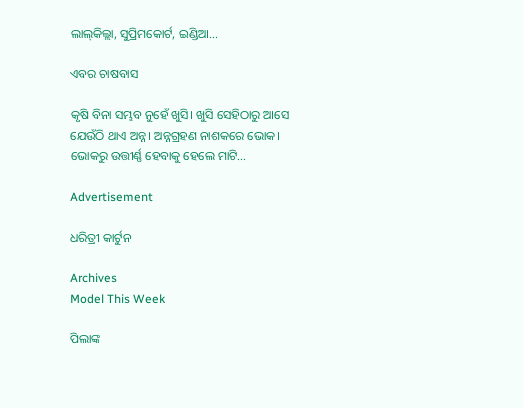ଲାଲ୍‌କିଲ୍ଲା, ସୁପ୍ରିମକୋର୍ଟ, ଇଣ୍ଡିଆ...

ଏବର ଚାଷବାସ

କୃଷି ବିନା ସମ୍ଭବ ନୁହେଁ ଖୁସି। ଖୁସି ସେହିଠାରୁ ଆସେ ଯେଉଁଠି ଥାଏ ଅନ୍ନ। ଅନ୍ନଗ୍ରହଣ ନାଶକରେ ଭୋକ। ଭୋକରୁ ଉତ୍ତୀର୍ଣ୍ଣ ହେବାକୁ ହେଲେ ମାଟି...

Advertisement

ଧରିତ୍ରୀ କାର୍ଟୁନ

Archives
Model This Week

ପିଲାଙ୍କ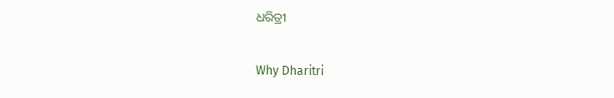ଧରିତ୍ରୀ

Why Dharitri